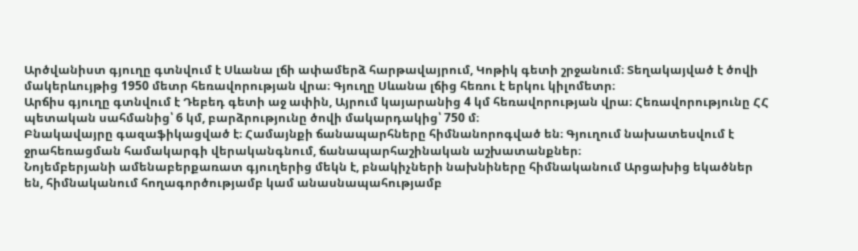Արծվանիստ գյուղը գտնվում է Սևանա լճի ափամերձ հարթավայրում, Կոթիկ գետի շրջանում։ Տեղակայված է ծովի մակերևույթից 1950 մետր հեռավորության վրա։ Գյուղը Սևանա լճից հեռու է երկու կիլոմետր։
Արճիս գյուղը գտնվում է Դեբեդ գետի աջ ափին, Այրում կայարանից 4 կմ հեռավորության վրա։ Հեռավորությունը ՀՀ պետական սահմանից՝ 6 կմ, բարձրությունը ծովի մակարդակից՝ 750 մ։
Բնակավայրը գազաֆիկացված է։ Համայնքի ճանապարհները հիմնանորոգված են։ Գյուղում նախատեսվում է ջրահեռացման համակարգի վերականգնում, ճանապարհաշինական աշխատանքներ։
Նոյեմբերյանի ամենաբերքառատ գյուղերից մեկն է, բնակիչների նախնիները հիմնականում Արցախից եկածներ են, հիմնականում հողագործությամբ կամ անասնապահությամբ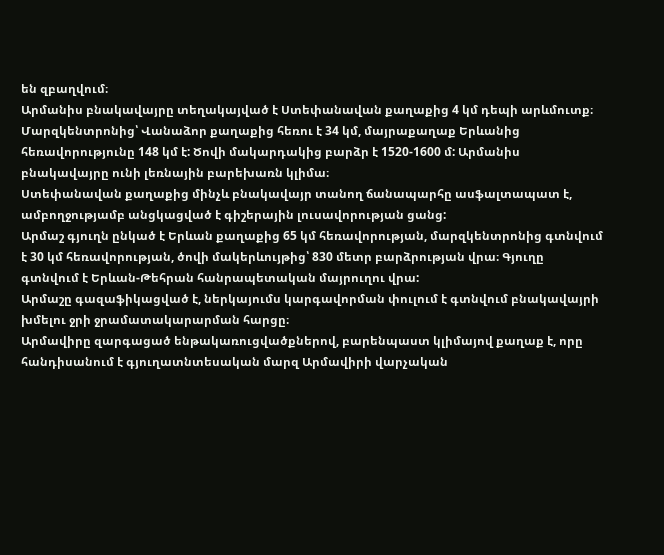են զբաղվում։
Արմանիս բնակավայրը տեղակայված է Ստեփանավան քաղաքից 4 կմ դեպի արևմուտք։ Մարզկենտրոնից՝ Վանաձոր քաղաքից հեռու է 34 կմ, մայրաքաղաք Երևանից հեռավորությունը 148 կմ է: Ծովի մակարդակից բարձր է 1520-1600 մ: Արմանիս բնակավայրը ունի լեռնային բարեխառն կլիմա։
Ստեփանավան քաղաքից մինչև բնակավայր տանող ճանապարհը ասֆալտապատ է, ամբողջությամբ անցկացված է գիշերային լուսավորության ցանց:
Արմաշ գյուղն ընկած է Երևան քաղաքից 65 կմ հեռավորության, մարզկենտրոնից գտնվում է 30 կմ հեռավորության, ծովի մակերևույթից՝ 830 մետր բարձրության վրա։ Գյուղը գտնվում է Երևան-Թեհրան հանրապետական մայրուղու վրա:
Արմաշը գազաֆիկացված է, ներկայումս կարգավորման փուլում է գտնվում բնակավայրի խմելու ջրի ջրամատակարարման հարցը։
Արմավիրը զարգացած ենթակառուցվածքներով, բարենպաստ կլիմայով քաղաք է, որը հանդիսանում է գյուղատնտեսական մարզ Արմավիրի վարչական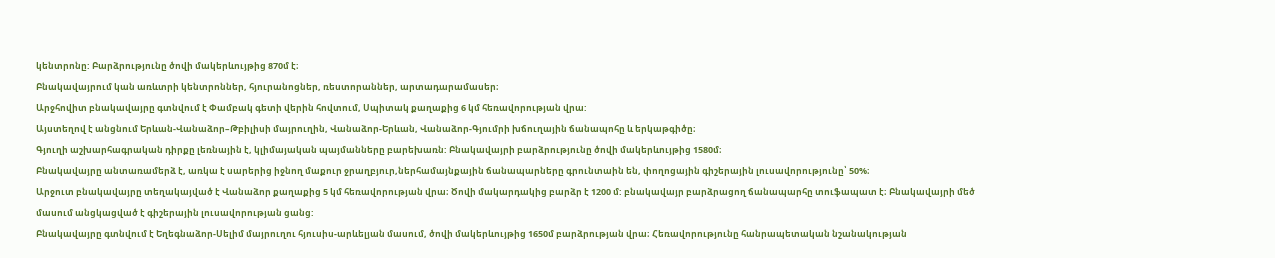կենտրոնը: Բարձրությունը ծովի մակերևույթից 870մ է։
Բնակավայրում կան առևտրի կենտրոններ, հյուրանոցներ, ռեստորաններ, արտադարամասեր։
Արջհովիտ բնակավայրը գտնվում է Փամբակ գետի վերին հովտում, Սպիտակ քաղաքից 6 կմ հեռավորության վրա:
Այստեղով է անցնում Երևան-Վանաձոր–Թբիլիսի մայրուղին, Վանաձոր-Երևան, Վանաձոր-Գյումրի խճուղային ճանապոհը և երկաթգիծը։
Գյուղի աշխարհագրական դիրքը լեռնային է, կլիմայական պայմանները բարեխառն: Բնակավայրի բարձրությունը ծովի մակերևույթից 1580մ։
Բնակավայրը անտառամերձ է, առկա է սարերից իջնող մաքուր ջրաղբյուր,ներհամայնքային ճանապարները գրունտաին են, փողոցային գիշերային լուսավորությունը՝ 50%։
Արջուտ բնակավայրը տեղակայված է Վանաձոր քաղաքից 5 կմ հեռավորության վրա։ Ծովի մակարդակից բարձր է 1200 մ: բնակավայր բարձրացող ճանապարհը տուֆապատ է։ Բնակավայրի մեծ մասում անցկացված է գիշերային լուսավորության ցանց:
Բնակավայրը գտնվում է Եղեգնաձոր-Սելիմ մայրուղու հյուսիս-արևելյան մասում, ծովի մակերևույթից 1650մ բարձրության վրա։ Հեռավորությունը հանրապետական նշանակության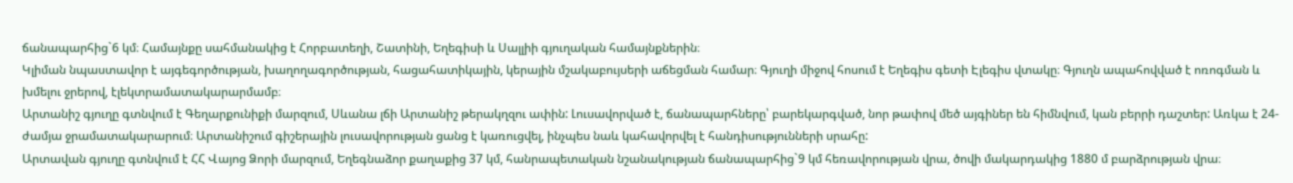ճանապարհից`6 կմ։ Համայնքը սահմանակից է Հորբատեղի, Շատինի, Եղեգիսի և Սալլիի գյուղական համայնքներին։
Կլիման նպաստավոր է այգեգործության, խաղողագործության, հացահատիկային, կերային մշակաբույսերի աճեցման համար։ Գյուղի միջով հոսում է Եղեգիս գետի Էլեգիս վտակը։ Գյուղն ապահովված է ոռոգման և խմելու ջրերով, էլեկտրամատակարարմամբ։
Արտանիշ գյուղը գտնվում է Գեղարքունիքի մարզում, Սևանա լճի Արտանիշ թերակղզու ափին: Լուսավորված է, ճանապարհները՝ բարեկարգված, նոր թափով մեծ այգիներ են հիմնվում, կան բերրի դաշտեր: Առկա է 24-ժամյա ջրամատակարարում։ Արտանիշում գիշերային լուսավորության ցանց է կառուցվել, ինչպես նաև կահավորվել է հանդիսությունների սրահը:
Արտավան գյուղը գտնվում է ՀՀ Վայոց Ձորի մարզում, Եղեգնաձոր քաղաքից 37 կմ, հանրապետական նշանակության ճանապարհից`9 կմ հեռավորության վրա, ծովի մակարդակից 1880 մ բարձրության վրա։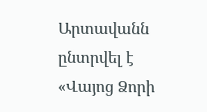Արտավանն ընտրվել է «Վայոց Ձորի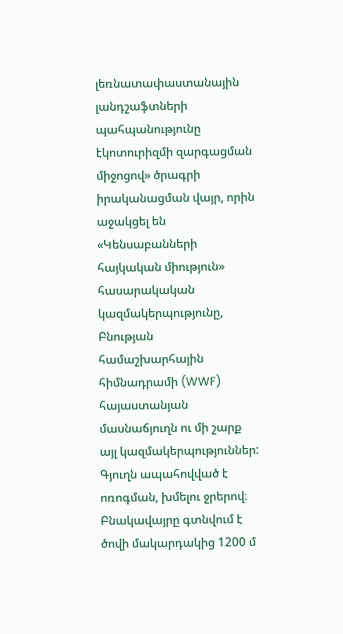լեռնատափաստանային լանդշաֆտների պահպանությունը էկոտուրիզմի զարգացման միջոցով» ծրագրի իրականացման վայր, որին աջակցել են «Կենսաբանների հայկական միություն» հասարակական կազմակերպությունը, Բնության համաշխարհային հիմնադրամի (WWF) հայաստանյան մասնաճյուղն ու մի շարք այլ կազմակերպություններ: Գյուղն ապահովված է ոռոգման, խմելու ջրերով։
Բնակավայրը գտնվում է ծովի մակարդակից 1200 մ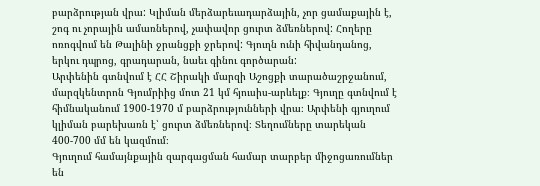բարձրության վրա: Կլիման մերձարեւադարձային, չոր ցամաքային է, շոգ ու չորային ամառներով, չափավոր ցուրտ ձմեռներով: Հողերը ոռոգվում են Թալինի ջրանցքի ջրերով: Գյուղն ունի հիվանդանոց, երկու դպրոց, գրադարան, նաեւ գինու գործարան:
Արփենին գտնվում է ՀՀ Շիրակի մարզի Աշոցքի տարածաշրջանում, մարզկենտրոն Գյումրիից մոտ 21 կմ հյուսիս-արևելք։ Գյուղը գտնվում է հիմնականում 1900-1970 մ բարձրությունների վրա։ Արփենի գյուղում կլիման բարեխառն է՝ ցուրտ ձմեռներով։ Տեղումները տարեկան 400-700 մմ են կազմում։
Գյուղում համայնքային զարգացման համար տարբեր միջոցառումներ են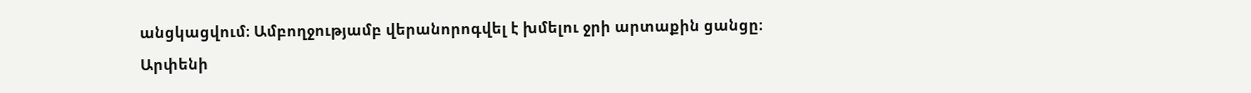անցկացվում։ Ամբողջությամբ վերանորոգվել է խմելու ջրի արտաքին ցանցը։
Արփենի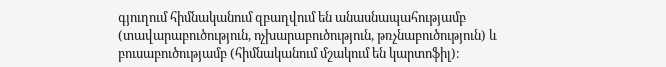գյուղում հիմնականում զբաղվում են անասնապահությամբ (տավարաբուծություն, ոչխարաբուծություն, թռչնաբուծություն) և բուսաբուծությամբ (հիմնականում մշակում են կարտոֆիլ)։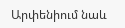Արփենիում նաև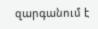զարգանում է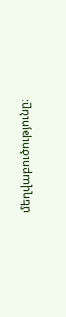մեղվաբուծությունը։